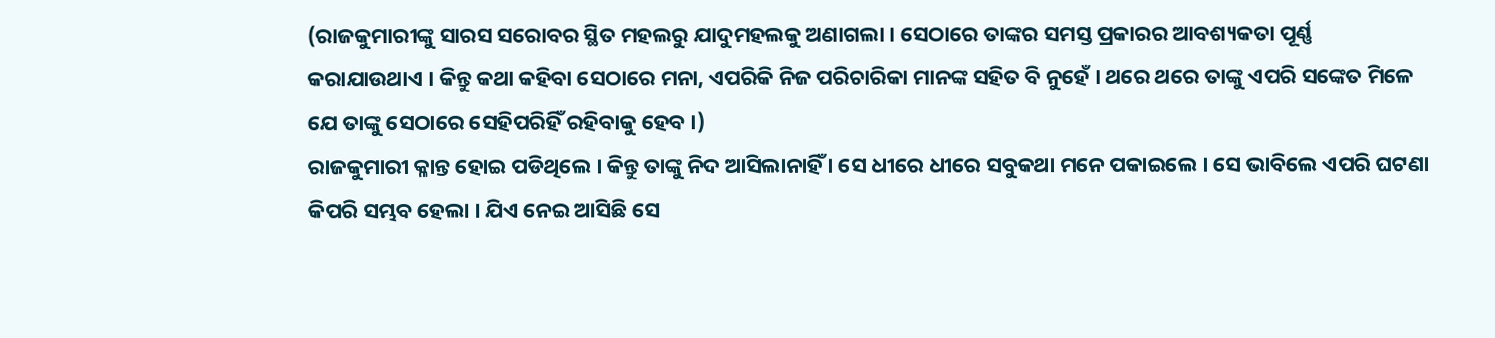(ରାଜକୁମାରୀଙ୍କୁ ସାରସ ସରୋବର ସ୍ଥିତ ମହଲରୁ ଯାଦୁମହଲକୁ ଅଣାଗଲା । ସେଠାରେ ତାଙ୍କର ସମସ୍ତ ପ୍ରକାରର ଆବଶ୍ୟକତା ପୂର୍ଣ୍ଣ କରାଯାଉଥାଏ । କିନ୍ତୁ କଥା କହିବା ସେଠାରେ ମନା, ଏପରିକି ନିଜ ପରିଚାରିକା ମାନଙ୍କ ସହିତ ବି ନୁହେଁ । ଥରେ ଥରେ ତାଙ୍କୁ ଏପରି ସଙ୍କେତ ମିଳେ ଯେ ତାଙ୍କୁ ସେଠାରେ ସେହିପରିହିଁ ରହିବାକୁ ହେବ ।)
ରାଜକୁମାରୀ କ୍ଳାନ୍ତ ହୋଇ ପଡିଥିଲେ । କିନ୍ତୁ ତାଙ୍କୁ ନିଦ ଆସିଲାନାହିଁ । ସେ ଧୀରେ ଧୀରେ ସବୁକଥା ମନେ ପକାଇଲେ । ସେ ଭାବିଲେ ଏପରି ଘଟଣା କିପରି ସମ୍ଭବ ହେଲା । ଯିଏ ନେଇ ଆସିଛି ସେ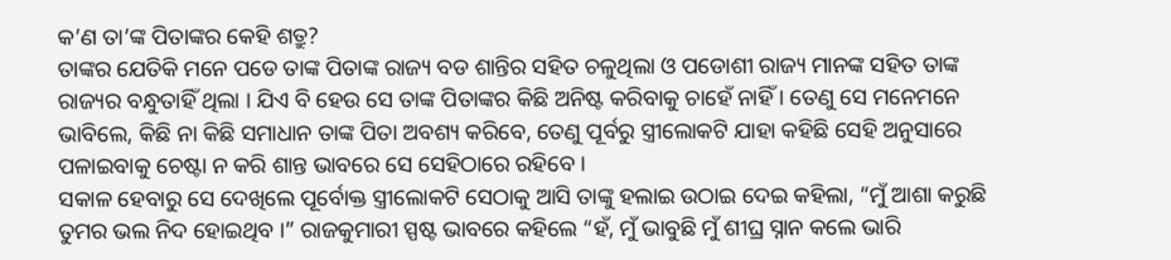କ’ଣ ତା’ଙ୍କ ପିତାଙ୍କର କେହି ଶତ୍ରୁ?
ତାଙ୍କର ଯେତିକି ମନେ ପଡେ ତାଙ୍କ ପିତାଙ୍କ ରାଜ୍ୟ ବଡ ଶାନ୍ତିର ସହିତ ଚଳୁଥିଲା ଓ ପଡୋଶୀ ରାଜ୍ୟ ମାନଙ୍କ ସହିତ ତାଙ୍କ ରାଜ୍ୟର ବନ୍ଧୁତାହିଁ ଥିଲା । ଯିଏ ବି ହେଉ ସେ ତାଙ୍କ ପିତାଙ୍କର କିଛି ଅନିଷ୍ଟ କରିବାକୁ ଚାହେଁ ନାହିଁ । ତେଣୁ ସେ ମନେମନେ ଭାବିଲେ, କିଛି ନା କିଛି ସମାଧାନ ତାଙ୍କ ପିତା ଅବଶ୍ୟ କରିବେ, ତେଣୁ ପୂର୍ବରୁ ସ୍ତ୍ରୀଲୋକଟି ଯାହା କହିଛି ସେହି ଅନୁସାରେ ପଳାଇବାକୁ ଚେଷ୍ଟା ନ କରି ଶାନ୍ତ ଭାବରେ ସେ ସେହିଠାରେ ରହିବେ ।
ସକାଳ ହେବାରୁ ସେ ଦେଖିଲେ ପୂର୍ବୋକ୍ତ ସ୍ତ୍ରୀଲୋକଟି ସେଠାକୁ ଆସି ତାଙ୍କୁ ହଲାଇ ଉଠାଇ ଦେଇ କହିଲା, “ମୁଁ ଆଶା କରୁଛି ତୁମର ଭଲ ନିଦ ହୋଇଥିବ ।” ରାଜକୁମାରୀ ସ୍ପଷ୍ଟ ଭାବରେ କହିଲେ “ହଁ, ମୁଁ ଭାବୁଛି ମୁଁ ଶୀଘ୍ର ସ୍ନାନ କଲେ ଭାରି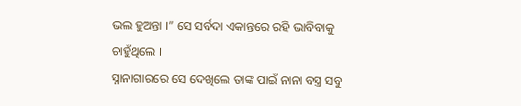ଭଲ ହୁଅନ୍ତା ।” ସେ ସର୍ବଦା ଏକାନ୍ତରେ ରହି ଭାବିବାକୁ ଚାହୁଁଥିଲେ ।
ସ୍ନାନାଗାରରେ ସେ ଦେଖିଲେ ତାଙ୍କ ପାଇଁ ନାନା ବସ୍ତ୍ର ସବୁ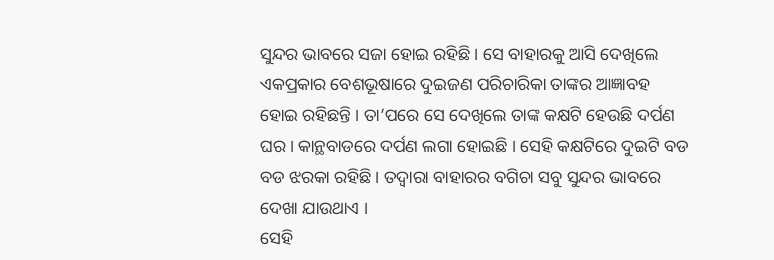ସୁନ୍ଦର ଭାବରେ ସଜା ହୋଇ ରହିଛି । ସେ ବାହାରକୁ ଆସି ଦେଖିଲେ ଏକପ୍ରକାର ବେଶଭୂଷାରେ ଦୁଇଜଣ ପରିଚାରିକା ତାଙ୍କର ଆଜ୍ଞାବହ ହୋଇ ରହିଛନ୍ତି । ତା’ପରେ ସେ ଦେଖିଲେ ତାଙ୍କ କକ୍ଷଟି ହେଉଛି ଦର୍ପଣ ଘର । କାନ୍ଥବାଡରେ ଦର୍ପଣ ଲଗା ହୋଇଛି । ସେହି କକ୍ଷଟିରେ ଦୁଇଟି ବଡ ବଡ ଝରକା ରହିଛି । ତଦ୍ୱାରା ବାହାରର ବଗିଚା ସବୁ ସୁନ୍ଦର ଭାବରେ ଦେଖା ଯାଉଥାଏ ।
ସେହି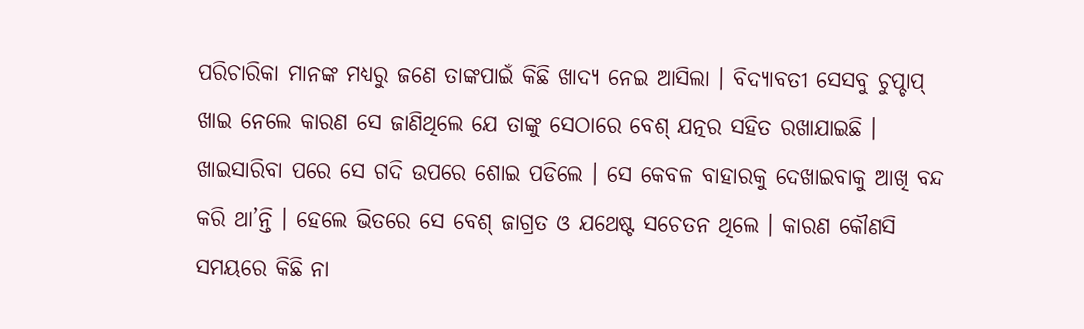ପରିଚାରିକା ମାନଙ୍କ ମଧ୍ୟରୁ ଜଣେ ତାଙ୍କପାଇଁ କିଛି ଖାଦ୍ୟ ନେଇ ଆସିଲା । ବିଦ୍ୟାବତୀ ସେସବୁ ଚୁପ୍ଚାପ୍ ଖାଇ ନେଲେ କାରଣ ସେ ଜାଣିଥିଲେ ଯେ ତାଙ୍କୁ ସେଠାରେ ବେଶ୍ ଯତ୍ନର ସହିତ ରଖାଯାଇଛି । ଖାଇସାରିବା ପରେ ସେ ଗଦି ଉପରେ ଶୋଇ ପଡିଲେ । ସେ କେବଳ ବାହାରକୁ ଦେଖାଇବାକୁ ଆଖି ବନ୍ଦ କରି ଥା’ନ୍ତି । ହେଲେ ଭିତରେ ସେ ବେଶ୍ ଜାଗ୍ରତ ଓ ଯଥେଷ୍ଟ ସଚେତନ ଥିଲେ । କାରଣ କୌଣସି ସମୟରେ କିଛି ନା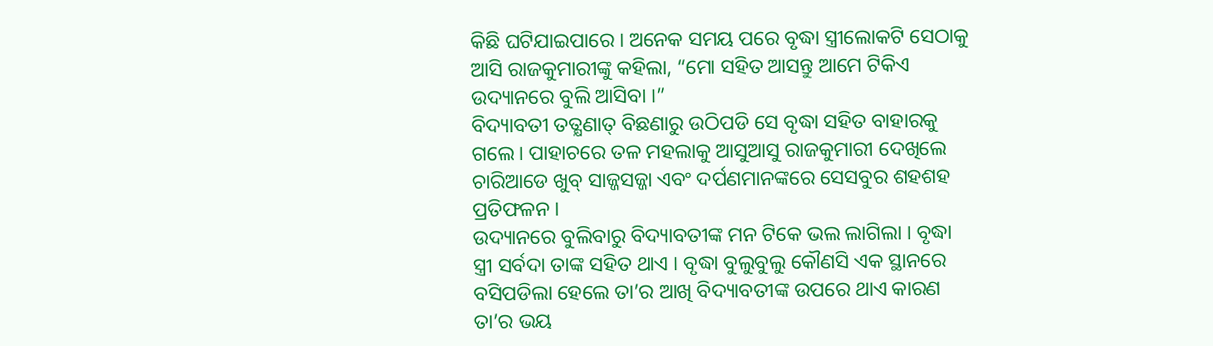କିଛି ଘଟିଯାଇପାରେ । ଅନେକ ସମୟ ପରେ ବୃଦ୍ଧା ସ୍ତ୍ରୀଲୋକଟି ସେଠାକୁ ଆସି ରାଜକୁମାରୀଙ୍କୁ କହିଲା, “ମୋ ସହିତ ଆସନ୍ତୁ ଆମେ ଟିକିଏ ଉଦ୍ୟାନରେ ବୁଲି ଆସିବା ।”
ବିଦ୍ୟାବତୀ ତତ୍କ୍ଷଣାତ୍ ବିଛଣାରୁ ଉଠିପଡି ସେ ବୃଦ୍ଧା ସହିତ ବାହାରକୁ ଗଲେ । ପାହାଚରେ ତଳ ମହଲାକୁ ଆସୁଆସୁ ରାଜକୁମାରୀ ଦେଖିଲେ ଚାରିଆଡେ ଖୁବ୍ ସାଜ୍ଜସଜ୍ଜା ଏବଂ ଦର୍ପଣମାନଙ୍କରେ ସେସବୁର ଶହଶହ ପ୍ରତିଫଳନ ।
ଉଦ୍ୟାନରେ ବୁଲିବାରୁ ବିଦ୍ୟାବତୀଙ୍କ ମନ ଟିକେ ଭଲ ଲାଗିଲା । ବୃଦ୍ଧା ସ୍ତ୍ରୀ ସର୍ବଦା ତାଙ୍କ ସହିତ ଥାଏ । ବୃଦ୍ଧା ବୁଲୁବୁଲୁ କୌଣସି ଏକ ସ୍ଥାନରେ ବସିପଡିଲା ହେଲେ ତା’ର ଆଖି ବିଦ୍ୟାବତୀଙ୍କ ଉପରେ ଥାଏ କାରଣ ତା’ର ଭୟ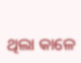ଥିଲା କାଳେ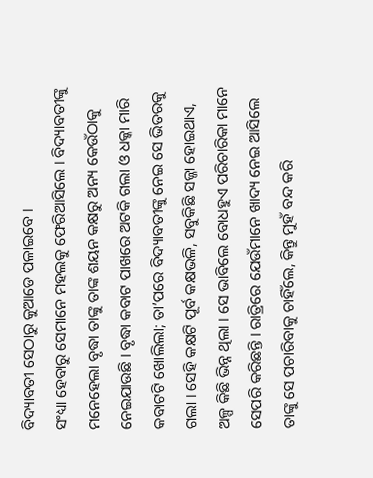ବିଦ୍ୟାବତୀ ସେଠାରୁ କୁଆଡେ ପଳାଇବେ ।
ସଂଧ୍ୟା ହେବାରୁ ସେମାନେ ମହଲକୁ ଫେରିଆସିଲେ । ବିଦ୍ୟାବତୀଙ୍କୁ ମନେହେଲା ବୃଦ୍ଧା ତାଙ୍କୁ ତାଙ୍କ ଶୟନ କକ୍ଷରୁ ଅନ୍ୟ କେଉଁଠାକୁ ନେଇଯାଉଛି । ବୃଦ୍ଧା କବାଟ ପାଖରେ ଅଟକି ଗଲା ଓ ଧକ୍କା ମାରି କବାଟଟି ଖୋଲିଲା; ତା’ପରେ ବିଦ୍ୟାବତୀଙ୍କୁ ନେଇ ସେ ଭିତରକୁ ଗଲା । ସେହି କକ୍ଷଟି ପୂର୍ବ କକ୍ଷଭଳି, ସବୁକିଛି ସଜ୍ଜା ହୋଇଥାଏ, ଅଳ୍ପ କିଛି ଭିନ୍ନ ଥିଲା । ସେ ଭାବିଲେ ବୋଧହୁଏ ପରିଚାରିକା ମାନେ ସେପରି କରିଛନ୍ତି । ରାତ୍ରିରେ ଯେଉଁମାନେ ଖାଦ୍ୟ ନେଇ ଆସିଲେ ତାଙ୍କୁ ସେ ପଚାରିବାକୁ ଚାହିଁଲେ, କିନ୍ତୁ ମୁହଁ ବନ୍ଦ କରି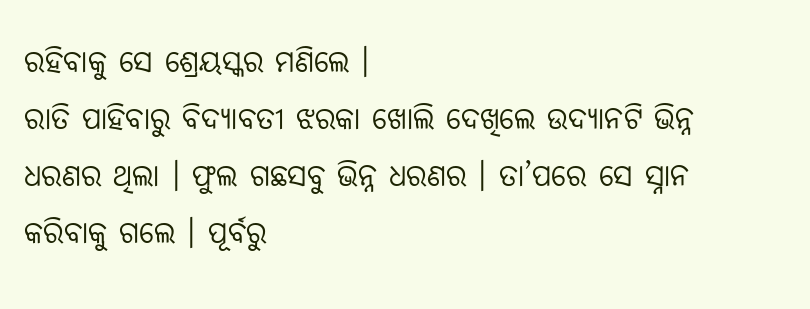ରହିବାକୁ ସେ ଶ୍ରେୟସ୍କର ମଣିଲେ ।
ରାତି ପାହିବାରୁ ବିଦ୍ୟାବତୀ ଝରକା ଖୋଲି ଦେଖିଲେ ଉଦ୍ୟାନଟି ଭିନ୍ନ ଧରଣର ଥିଲା । ଫୁଲ ଗଛସବୁ ଭିନ୍ନ ଧରଣର । ତା’ପରେ ସେ ସ୍ନାନ କରିବାକୁ ଗଲେ । ପୂର୍ବରୁ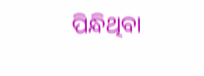ପିନ୍ଧିଥିବା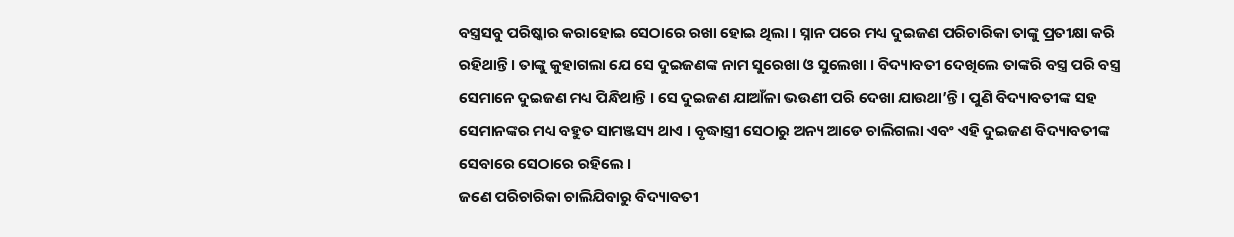ବସ୍ତ୍ରସବୁ ପରିଷ୍କାର କରାହୋଇ ସେଠାରେ ରଖା ହୋଇ ଥିଲା । ସ୍ନାନ ପରେ ମଧ୍ୟ ଦୁଇଜଣ ପରିଚାରିକା ତାଙ୍କୁ ପ୍ରତୀକ୍ଷା କରି ରହିଥାନ୍ତି । ତାଙ୍କୁ କୁହାଗଲା ଯେ ସେ ଦୁଇଜଣଙ୍କ ନାମ ସୁରେଖା ଓ ସୁଲେଖା । ବିଦ୍ୟାବତୀ ଦେଖିଲେ ତାଙ୍କରି ବସ୍ତ୍ର ପରି ବସ୍ତ୍ର ସେମାନେ ଦୁଇଜଣ ମଧ୍ୟ ପିନ୍ଧିଥାନ୍ତି । ସେ ଦୁଇଜଣ ଯାଆଁଳା ଭଉଣୀ ପରି ଦେଖା ଯାଉଥା’ନ୍ତି । ପୁଣି ବିଦ୍ୟାବତୀଙ୍କ ସହ ସେମାନଙ୍କର ମଧ୍ୟ ବହୁତ ସାମଞ୍ଜସ୍ୟ ଥାଏ । ବୃଦ୍ଧାସ୍ତ୍ରୀ ସେଠାରୁ ଅନ୍ୟ ଆଡେ ଚାଲିଗଲା ଏବଂ ଏହି ଦୁଇଜଣ ବିଦ୍ୟାବତୀଙ୍କ ସେବାରେ ସେଠାରେ ରହିଲେ ।
ଜଣେ ପରିଚାରିକା ଚାଲିଯିବାରୁ ବିଦ୍ୟାବତୀ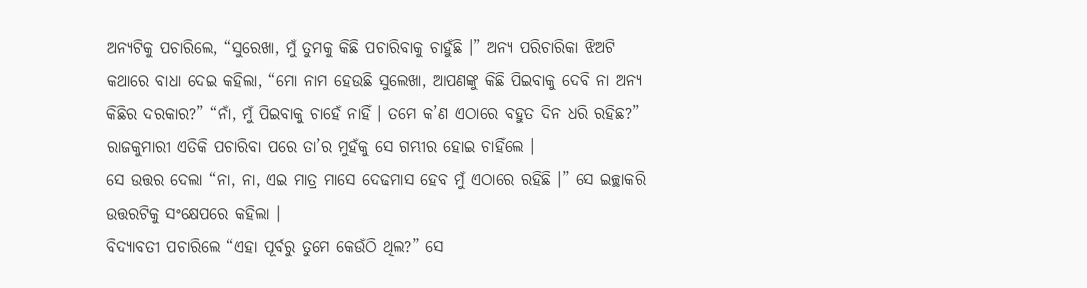ଅନ୍ୟଟିକୁ ପଚାରିଲେ, “ସୁରେଖା, ମୁଁ ତୁମକୁ କିଛି ପଚାରିବାକୁ ଚାହୁଁଛି ।” ଅନ୍ୟ ପରିଚାରିକା ଝିଅଟି କଥାରେ ବାଧା ଦେଇ କହିଲା, “ମୋ ନାମ ହେଉଛି ସୁଲେଖା, ଆପଣଙ୍କୁ କିଛି ପିଇବାକୁ ଦେବି ନା ଅନ୍ୟ କିଛିର ଦରକାର?” “ନାଁ, ମୁଁ ପିଇବାକୁ ଚାହେଁ ନାହିଁ । ତମେ କ’ଣ ଏଠାରେ ବହୁତ ଦିନ ଧରି ରହିଛ?” ରାଜକୁମାରୀ ଏତିକି ପଚାରିବା ପରେ ତା’ର ମୁହଁକୁ ସେ ଗମ୍ଭୀର ହୋଇ ଚାହିଁଲେ ।
ସେ ଉତ୍ତର ଦେଲା “ନା, ନା, ଏଇ ମାତ୍ର ମାସେ ଦେଢମାସ ହେବ ମୁଁ ଏଠାରେ ରହିଛି ।” ସେ ଇଚ୍ଛାକରି ଉତ୍ତରଟିକୁ ସଂକ୍ଷେପରେ କହିଲା ।
ବିଦ୍ୟାବତୀ ପଚାରିଲେ “ଏହା ପୂର୍ବରୁ ତୁମେ କେଉଁଠି ଥିଲ?” ସେ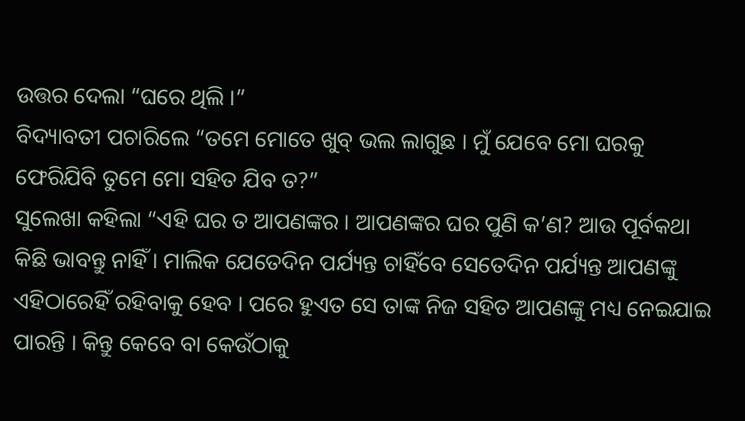ଉତ୍ତର ଦେଲା “ଘରେ ଥିଲି ।”
ବିଦ୍ୟାବତୀ ପଚାରିଲେ “ତମେ ମୋତେ ଖୁବ୍ ଭଲ ଲାଗୁଛ । ମୁଁ ଯେବେ ମୋ ଘରକୁ ଫେରିଯିବି ତୁମେ ମୋ ସହିତ ଯିବ ତ?”
ସୁଲେଖା କହିଲା “ଏହି ଘର ତ ଆପଣଙ୍କର । ଆପଣଙ୍କର ଘର ପୁଣି କ’ଣ? ଆଉ ପୂର୍ବକଥା କିଛି ଭାବନ୍ତୁ ନାହିଁ । ମାଲିକ ଯେତେଦିନ ପର୍ଯ୍ୟନ୍ତ ଚାହିଁବେ ସେତେଦିନ ପର୍ଯ୍ୟନ୍ତ ଆପଣଙ୍କୁ ଏହିଠାରେହିଁ ରହିବାକୁ ହେବ । ପରେ ହୁଏତ ସେ ତାଙ୍କ ନିଜ ସହିତ ଆପଣଙ୍କୁ ମଧ୍ୟ ନେଇଯାଇ ପାରନ୍ତି । କିନ୍ତୁ କେବେ ବା କେଉଁଠାକୁ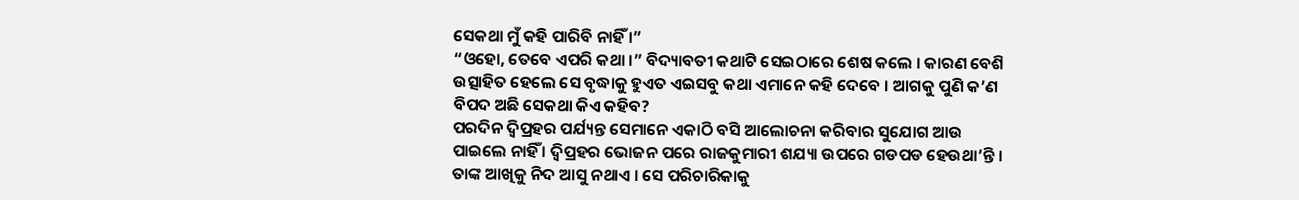ସେକଥା ମୁଁ କହି ପାରିବି ନାହିଁ ।”
“ଓହୋ, ତେବେ ଏପରି କଥା ।” ବିଦ୍ୟାବତୀ କଥାଟି ସେଇଠାରେ ଶେଷ କଲେ । କାରଣ ବେଶି ଉତ୍ସାହିତ ହେଲେ ସେ ବୃଦ୍ଧାକୁ ହୁଏତ ଏଇସବୁ କଥା ଏମାନେ କହି ଦେବେ । ଆଗକୁ ପୁଣି କ’ଣ ବିପଦ ଅଛି ସେକଥା କିଏ କହିବ?
ପରଦିନ ଦ୍ୱିପ୍ରହର ପର୍ଯ୍ୟନ୍ତ ସେମାନେ ଏକାଠି ବସି ଆଲୋଚନା କରିବାର ସୁଯୋଗ ଆଉ ପାଇଲେ ନାହିଁ । ଦ୍ୱିପ୍ରହର ଭୋଜନ ପରେ ରାଜକୁମାରୀ ଶଯ୍ୟା ଉପରେ ଗଡପଡ ହେଉଥା’ନ୍ତି । ତାଙ୍କ ଆଖିକୁ ନିଦ ଆସୁ ନଥାଏ । ସେ ପରିଚାରିକାକୁ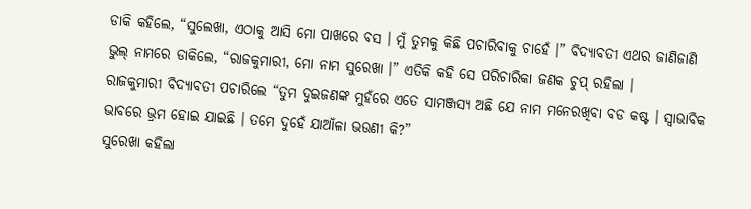ଡାକି କହିଲେ, “ସୁଲେଖା, ଏଠାକୁ ଆସି ମୋ ପାଖରେ ବସ । ମୁଁ ତୁମକୁ କିଛି ପଚାରିବାକୁ ଚାହେଁ ।” ବିଦ୍ୟାବତୀ ଏଥର ଜାଣିଜାଣି ଭୁଲ୍ ନାମରେ ଡାକିଲେ, “ରାଜକୁମାରୀ, ମୋ ନାମ ସୁରେଖା ।” ଏତିକି କହି ସେ ପରିଚାରିକା ଜଣକ ଚୁପ୍ ରହିଲା ।
ରାଜକୁମାରୀ ବିଦ୍ୟାବତୀ ପଚାରିଲେ “ତୁମ ଦୁଇଜଣଙ୍କ ମୁହଁରେ ଏତେ ସାମଞ୍ଜସ୍ୟ ଅଛି ଯେ ନାମ ମନେରଖିବା ବଡ କଷ୍ଟ । ସ୍ୱାଭାବିକ ଭାବରେ ଭ୍ରମ ହୋଇ ଯାଇଛି । ତମେ ଦୁହେଁ ଯାଆଁଳା ଭଉଣୀ କି?”
ସୁରେଖା କହିଲା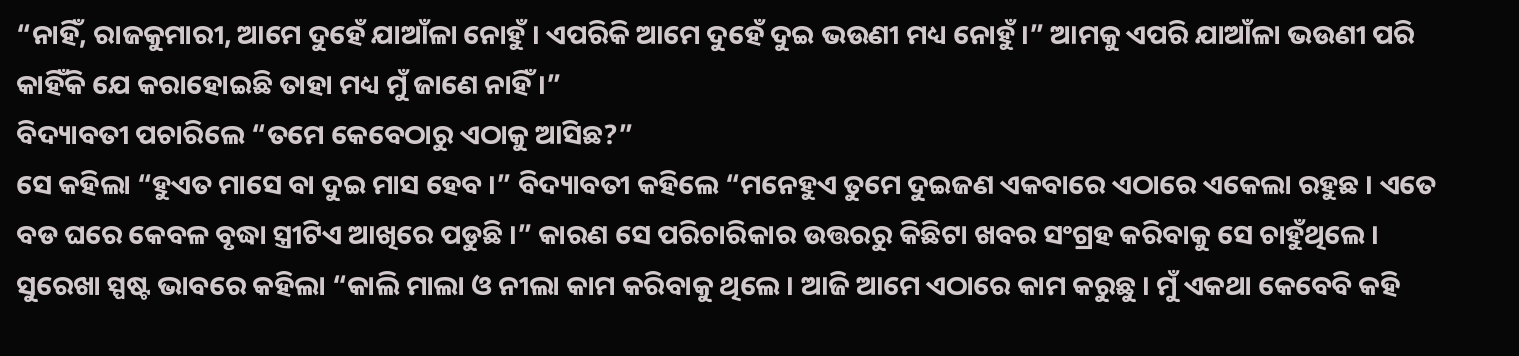“ନାହିଁ, ରାଜକୁମାରୀ, ଆମେ ଦୁହେଁ ଯାଆଁଳା ନୋହୁଁ । ଏପରିକି ଆମେ ଦୁହେଁ ଦୁଇ ଭଉଣୀ ମଧ୍ୟ ନୋହୁଁ ।” ଆମକୁ ଏପରି ଯାଆଁଳା ଭଉଣୀ ପରି କାହିଁକି ଯେ କରାହୋଇଛି ତାହା ମଧ୍ୟ ମୁଁ ଜାଣେ ନାହିଁ ।”
ବିଦ୍ୟାବତୀ ପଚାରିଲେ “ତମେ କେବେଠାରୁ ଏଠାକୁ ଆସିଛ?”
ସେ କହିଲା “ହୁଏତ ମାସେ ବା ଦୁଇ ମାସ ହେବ ।” ବିଦ୍ୟାବତୀ କହିଲେ “ମନେହୁଏ ତୁମେ ଦୁଇଜଣ ଏକବାରେ ଏଠାରେ ଏକେଲା ରହୁଛ । ଏତେ ବଡ ଘରେ କେବଳ ବୃଦ୍ଧା ସ୍ତ୍ରୀଟିଏ ଆଖିରେ ପଡୁଛି ।” କାରଣ ସେ ପରିଚାରିକାର ଉତ୍ତରରୁ କିଛିଟା ଖବର ସଂଗ୍ରହ କରିବାକୁ ସେ ଚାହୁଁଥିଲେ ।
ସୁରେଖା ସ୍ପଷ୍ଟ ଭାବରେ କହିଲା “କାଲି ମାଲା ଓ ନୀଲା କାମ କରିବାକୁ ଥିଲେ । ଆଜି ଆମେ ଏଠାରେ କାମ କରୁଛୁ । ମୁଁ ଏକଥା କେବେବି କହି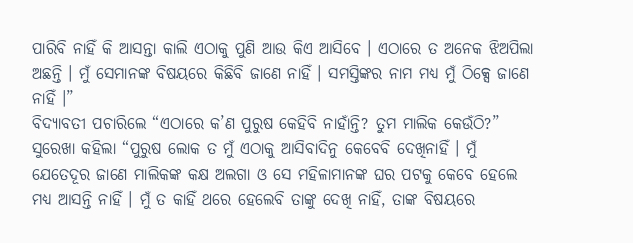ପାରିବି ନାହିଁ କି ଆସନ୍ତା କାଲି ଏଠାକୁ ପୁଣି ଆଉ କିଏ ଆସିବେ । ଏଠାରେ ତ ଅନେକ ଝିଅପିଲା ଅଛନ୍ତି । ମୁଁ ସେମାନଙ୍କ ବିଷୟରେ କିଛିବି ଜାଣେ ନାହିଁ । ସମସ୍ତିଙ୍କର ନାମ ମଧ୍ୟ ମୁଁ ଠିକ୍ସେ ଜାଣେ ନାହିଁ ।”
ବିଦ୍ୟାବତୀ ପଚାରିଲେ “ଏଠାରେ କ’ଣ ପୁରୁଷ କେହିବି ନାହାଁନ୍ତି? ତୁମ ମାଲିକ କେଉଁଠି?”
ସୁରେଖା କହିଲା “ପୁରୁଷ ଲୋକ ତ ମୁଁ ଏଠାକୁ ଆସିବାଦିନୁ କେବେବି ଦେଖିନାହିଁ । ମୁଁ ଯେତେଦୂର ଜାଣେ ମାଲିକଙ୍କ କକ୍ଷ ଅଲଗା ଓ ସେ ମହିଳାମାନଙ୍କ ଘର ପଟକୁ କେବେ ହେଲେ ମଧ୍ୟ ଆସନ୍ତି ନାହିଁ । ମୁଁ ତ କାହିଁ ଥରେ ହେଲେବି ତାଙ୍କୁ ଦେଖି ନାହିଁ, ତାଙ୍କ ବିଷୟରେ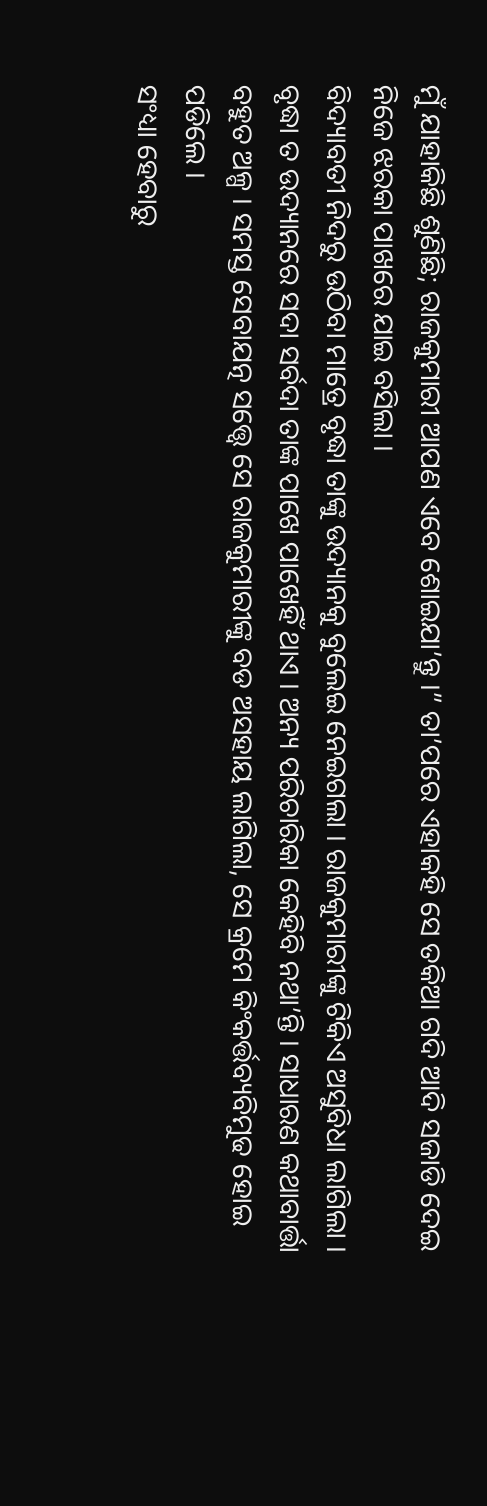ମୁଁ ଯାହାକିଛି ଶୁଣିଛି; ରାଜକୁମାରୀ ଆପଣ ଏବେ ଶୋଇଯା’ନ୍ତୁ ।” ତା’ପରେ ଏହାକହି ସେ ତକିଆ ଗଦି ଆଦି ସଜାଡି ଦେଇ ନିଜେ ଝରକା ପାଖରେ ଯାଇ ବସିଲା ।
ବିଦ୍ୟାବତୀ ନିଦରୁ ଉଠିବା ମାତ୍ରେ ବୃଦ୍ଧା ତାଙ୍କୁ ଉଦ୍ୟାନକୁ ବୁଲେଇ ନେଇଗଲା । ରାଜକୁମାରୀଙ୍କୁ ଟିକିଏ ଅସୁବିଧା ଲାଗିଲା । ବୃଦ୍ଧା ତ ଉଦ୍ୟାନରେ ସଦା ସର୍ବଦା ତାଙ୍କ ପାଖେ ପାଖେହିଁ ଥାଏ । ଅନ୍ୟ ପରିଚାରିକା କେହିବି ନଥା’ନ୍ତି । ସାଧାରଣ କଥାବାର୍ତ୍ତା ବହୁତ ଅଳ୍ପ । ସମସ୍ତ ସେବାଯତ୍ନ ସତ୍ତ୍ୱେ ସେ ରାଜକୁମାରୀଙ୍କୁ ବଡ ଅସହାୟ ଲାଗିଲା, ସେ କ୍ରମେ କିଂକର୍ତ୍ତବ୍ୟବିମୁଢ ହୋଇ ପଡିଲେ ।
ସଂଧ୍ୟା ହେବାରୁ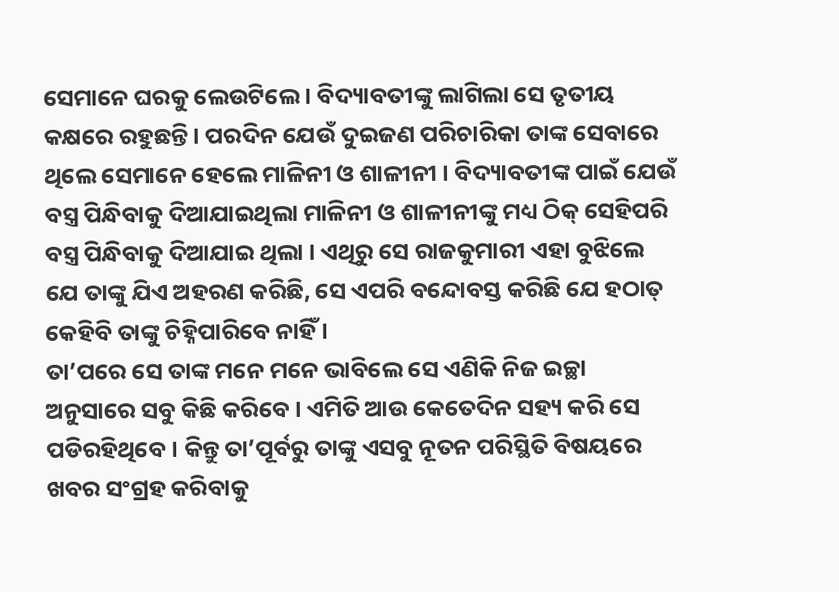ସେମାନେ ଘରକୁ ଲେଉଟିଲେ । ବିଦ୍ୟାବତୀଙ୍କୁ ଲାଗିଲା ସେ ତୃତୀୟ କକ୍ଷରେ ରହୁଛନ୍ତି । ପରଦିନ ଯେଉଁ ଦୁଇଜଣ ପରିଚାରିକା ତାଙ୍କ ସେବାରେ ଥିଲେ ସେମାନେ ହେଲେ ମାଳିନୀ ଓ ଶାଳୀନୀ । ବିଦ୍ୟାବତୀଙ୍କ ପାଇଁ ଯେଉଁ ବସ୍ତ୍ର ପିନ୍ଧିବାକୁ ଦିଆଯାଇଥିଲା ମାଳିନୀ ଓ ଶାଳୀନୀଙ୍କୁ ମଧ୍ୟ ଠିକ୍ ସେହିପରି ବସ୍ତ୍ର ପିନ୍ଧିବାକୁ ଦିଆଯାଇ ଥିଲା । ଏଥିରୁ ସେ ରାଜକୁମାରୀ ଏହା ବୁଝିଲେ ଯେ ତାଙ୍କୁ ଯିଏ ଅହରଣ କରିଛି, ସେ ଏପରି ବନ୍ଦୋବସ୍ତ କରିଛି ଯେ ହଠାତ୍ କେହିବି ତାଙ୍କୁ ଚିହ୍ନିପାରିବେ ନାହିଁ ।
ତା’ପରେ ସେ ତାଙ୍କ ମନେ ମନେ ଭାବିଲେ ସେ ଏଣିକି ନିଜ ଇଚ୍ଛା ଅନୁସାରେ ସବୁ କିଛି କରିବେ । ଏମିତି ଆଉ କେତେଦିନ ସହ୍ୟ କରି ସେ ପଡିରହିଥିବେ । କିନ୍ତୁ ତା’ପୂର୍ବରୁ ତାଙ୍କୁ ଏସବୁ ନୂତନ ପରିସ୍ଥିତି ବିଷୟରେ ଖବର ସଂଗ୍ରହ କରିବାକୁ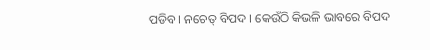ପଡିବ । ନଚେତ୍ ବିପଦ । କେଉଁଠି କିଭଳି ଭାବରେ ବିପଦ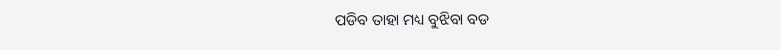ପଡିବ ତାହା ମଧ୍ୟ ବୁଝିବା ବଡ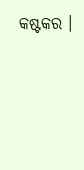କଷ୍ଟକର ।